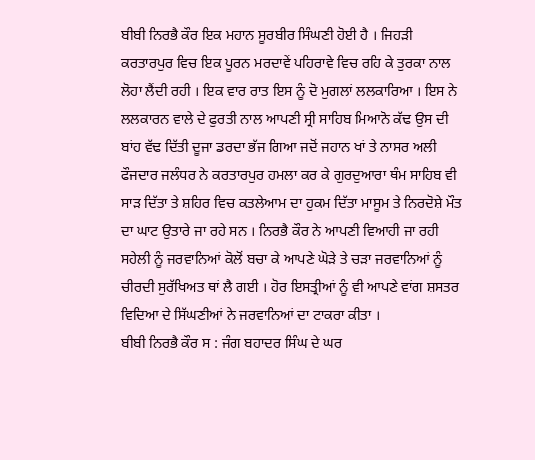ਬੀਬੀ ਨਿਰਭੈ ਕੌਰ ਇਕ ਮਹਾਨ ਸੂਰਬੀਰ ਸਿੰਘਣੀ ਹੋਈ ਹੈ । ਜਿਹੜੀ ਕਰਤਾਰਪੁਰ ਵਿਚ ਇਕ ਪੂਰਨ ਮਰਦਾਵੇਂ ਪਹਿਰਾਵੇ ਵਿਚ ਰਹਿ ਕੇ ਤੁਰਕਾ ਨਾਲ ਲੋਹਾ ਲੈਂਦੀ ਰਹੀ । ਇਕ ਵਾਰ ਰਾਤ ਇਸ ਨੂੰ ਦੋ ਮੁਗਲਾਂ ਲਲਕਾਰਿਆ । ਇਸ ਨੇ ਲਲਕਾਰਨ ਵਾਲੇ ਦੇ ਫੁਰਤੀ ਨਾਲ ਆਪਣੀ ਸ੍ਰੀ ਸਾਹਿਬ ਮਿਆਨੋ ਕੱਢ ਉਸ ਦੀ ਬਾਂਹ ਵੱਢ ਦਿੱਤੀ ਦੂਜਾ ਡਰਦਾ ਭੱਜ ਗਿਆ ਜਦੋਂ ਜਹਾਨ ਖਾਂ ਤੇ ਨਾਸਰ ਅਲੀ ਫੌਜਦਾਰ ਜਲੰਧਰ ਨੇ ਕਰਤਾਰਪੁਰ ਹਮਲਾ ਕਰ ਕੇ ਗੁਰਦੁਆਰਾ ਥੰਮ ਸਾਹਿਬ ਵੀ ਸਾੜ ਦਿੱਤਾ ਤੇ ਸ਼ਹਿਰ ਵਿਚ ਕਤਲੇਆਮ ਦਾ ਹੁਕਮ ਦਿੱਤਾ ਮਾਸੂਮ ਤੇ ਨਿਰਦੋਸ਼ੇ ਮੌਤ ਦਾ ਘਾਟ ਉਤਾਰੇ ਜਾ ਰਹੇ ਸਨ । ਨਿਰਭੈ ਕੌਰ ਨੇ ਆਪਣੀ ਵਿਆਹੀ ਜਾ ਰਹੀ ਸਹੇਲੀ ਨੂੰ ਜਰਵਾਨਿਆਂ ਕੋਲੋਂ ਬਚਾ ਕੇ ਆਪਣੇ ਘੋੜੇ ਤੇ ਚੜਾ ਜਰਵਾਨਿਆਂ ਨੂੰ ਚੀਰਦੀ ਸੁਰੱਖਿਅਤ ਥਾਂ ਲੈ ਗਈ । ਹੋਰ ਇਸਤ੍ਰੀਆਂ ਨੂੰ ਵੀ ਆਪਣੇ ਵਾਂਗ ਸ਼ਸਤਰ ਵਿਦਿਆ ਦੇ ਸਿੱਘਣੀਆਂ ਨੇ ਜਰਵਾਨਿਆਂ ਦਾ ਟਾਕਰਾ ਕੀਤਾ ।
ਬੀਬੀ ਨਿਰਭੈ ਕੌਰ ਸ : ਜੰਗ ਬਹਾਦਰ ਸਿੰਘ ਦੇ ਘਰ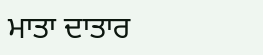ਮਾਤਾ ਦਾਤਾਰ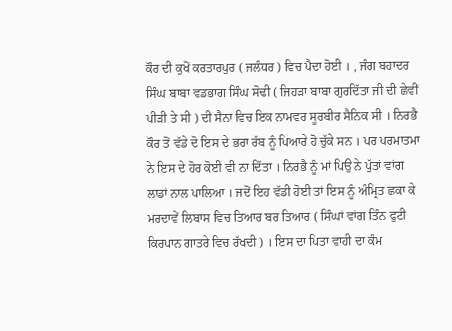ਕੌਰ ਦੀ ਕੁਖੋਂ ਕਰਤਾਰਪੁਰ ( ਜਲੰਧਰ ) ਵਿਚ ਪੈਦਾ ਹੋਈ । , ਜੰਗ ਬਹਾਦਰ ਸਿੰਘ ਬਾਬਾ ਵਡਭਾਗ ਸਿੰਘ ਸੋਢੀ ( ਜਿਹੜਾ ਬਾਬਾ ਗੁਰਦਿੱਤਾ ਜੀ ਦੀ ਛੇਵੀਂ ਪੀੜੀ ਤੇ ਸੀ ) ਦੀ ਸੈਨਾ ਵਿਚ ਇਕ ਨਾਮਵਰ ਸੂਰਬੀਰ ਸੈਨਿਕ ਸੀ । ਨਿਰਭੈ ਕੌਰ ਤੋਂ ਵੱਡੇ ਦੋ ਇਸ ਦੇ ਭਰਾ ਰੱਬ ਨੂੰ ਪਿਆਰੇ ਹੋ ਚੁੱਕੇ ਸਨ । ਪਰ ਪਰਮਾਤਮਾ ਨੇ ਇਸ ਦੇ ਹੋਰ ਕੋਈ ਵੀ ਨਾ ਦਿੱਤਾ । ਨਿਰਭੈ ਨੂੰ ਮਾਂ ਪਿਉ ਨੇ ਪੁੱਤਾਂ ਵਾਂਗ ਲਾਡਾਂ ਨਾਲ ਪਾਲਿਆ । ਜਦੋਂ ਇਹ ਵੱਡੀ ਹੋਈ ਤਾਂ ਇਸ ਨੂੰ ਅੰਮ੍ਰਿਤ ਛਕਾ ਕੇ ਮਰਦਾਵੇਂ ਲਿਬਾਸ ਵਿਚ ਤਿਆਰ ਬਰ ਤਿਆਰ ( ਸਿੰਘਾਂ ਵਾਂਗ ਤਿੰਨ ਫੁਟੀ ਕਿਰਪਾਨ ਗਾਤਰੇ ਵਿਚ ਰੱਖਦੀ ) । ਇਸ ਦਾ ਪਿਤਾ ਵਾਹੀ ਦਾ ਕੰਮ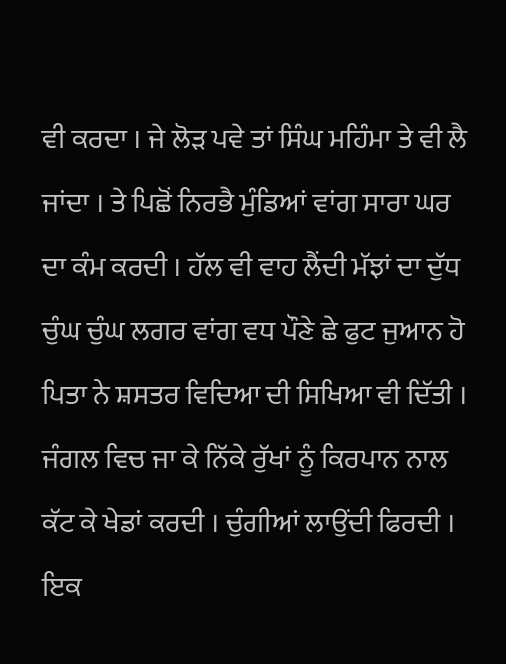ਵੀ ਕਰਦਾ । ਜੇ ਲੋੜ ਪਵੇ ਤਾਂ ਸਿੰਘ ਮਹਿੰਮਾ ਤੇ ਵੀ ਲੈ ਜਾਂਦਾ । ਤੇ ਪਿਛੋਂ ਨਿਰਭੈ ਮੁੰਡਿਆਂ ਵਾਂਗ ਸਾਰਾ ਘਰ ਦਾ ਕੰਮ ਕਰਦੀ । ਹੱਲ ਵੀ ਵਾਹ ਲੈਂਦੀ ਮੱਝਾਂ ਦਾ ਦੁੱਧ ਚੁੰਘ ਚੁੰਘ ਲਗਰ ਵਾਂਗ ਵਧ ਪੌਣੇ ਛੇ ਫੁਟ ਜੁਆਨ ਹੋ ਪਿਤਾ ਨੇ ਸ਼ਸਤਰ ਵਿਦਿਆ ਦੀ ਸਿਖਿਆ ਵੀ ਦਿੱਤੀ । ਜੰਗਲ ਵਿਚ ਜਾ ਕੇ ਨਿੱਕੇ ਰੁੱਖਾਂ ਨੂੰ ਕਿਰਪਾਨ ਨਾਲ ਕੱਟ ਕੇ ਖੇਡਾਂ ਕਰਦੀ । ਚੁੰਗੀਆਂ ਲਾਉਂਦੀ ਫਿਰਦੀ । ਇਕ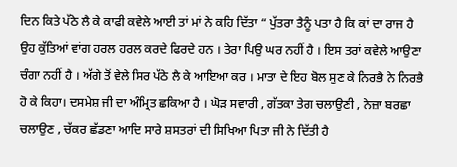ਦਿਨ ਕਿਤੇ ਪੱਠੇ ਲੈ ਕੇ ਕਾਫੀ ਕਵੇਲੇ ਆਈ ਤਾਂ ਮਾਂ ਨੇ ਕਹਿ ਦਿੱਤਾ “ ਪੁੱਤਰਾ ਤੈਨੂੰ ਪਤਾ ਹੈ ਕਿ ਕਾਂ ਦਾ ਰਾਜ ਹੈ ਉਹ ਕੁੱਤਿਆਂ ਵਾਂਗ ਹਰਲ ਹਰਲ ਕਰਦੇ ਫਿਰਦੇ ਹਨ । ਤੇਰਾ ਪਿਉ ਘਰ ਨਹੀਂ ਹੈ । ਇਸ ਤਰਾਂ ਕਵੇਲੇ ਆਉਣਾ ਚੰਗਾ ਨਹੀਂ ਹੈ । ਅੱਗੇ ਤੋਂ ਵੇਲੇ ਸਿਰ ਪੱਠੇ ਲੈ ਕੇ ਆਇਆ ਕਰ । ਮਾਤਾ ਦੇ ਇਹ ਬੋਲ ਸੁਣ ਕੇ ਨਿਰਭੈ ਨੇ ਨਿਰਭੈ ਹੋ ਕੇ ਕਿਹਾ। ਦਸਮੇਸ਼ ਜੀ ਦਾ ਅੰਮ੍ਰਿਤ ਛਕਿਆ ਹੈ । ਘੋੜ ਸਵਾਰੀ , ਗੱਤਕਾ ਤੇਗ ਚਲਾਉਣੀ , ਨੇਜ਼ਾ ਬਰਛਾ ਚਲਾਉਣ , ਚੱਕਰ ਛੱਡਣਾ ਆਦਿ ਸਾਰੇ ਸ਼ਸਤਰਾਂ ਦੀ ਸਿਖਿਆ ਪਿਤਾ ਜੀ ਨੇ ਦਿੱਤੀ ਹੈ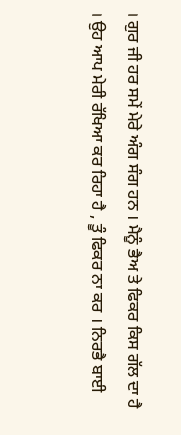। ਗੁਰ ਜੀ ਹਰ ਸਮੇਂ ਮੇਰੇ ਅੰਗ ਸੰਗ ਹਨ । ਮੈਨੂੰ ਭੈਅ ਤੇ ਫਿਕਰ ਕਿਸ ਗੱਲ ਦਾ ਹੈ । ਉਹ ਆਪ ਮੇਰੀ ਰੱਖਿਆ ਕਰ ਰਿਹਾ ਹੈ , ਤੂੰ ਫਿਕਰ ਨਾ ਕਰ । ਨਿਰਭੈ ਬਾਈ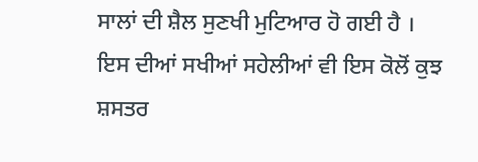ਸਾਲਾਂ ਦੀ ਸ਼ੈਲ ਸੁਣਖੀ ਮੁਟਿਆਰ ਹੋ ਗਈ ਹੈ । ਇਸ ਦੀਆਂ ਸਖੀਆਂ ਸਹੇਲੀਆਂ ਵੀ ਇਸ ਕੋਲੋਂ ਕੁਝ ਸ਼ਸਤਰ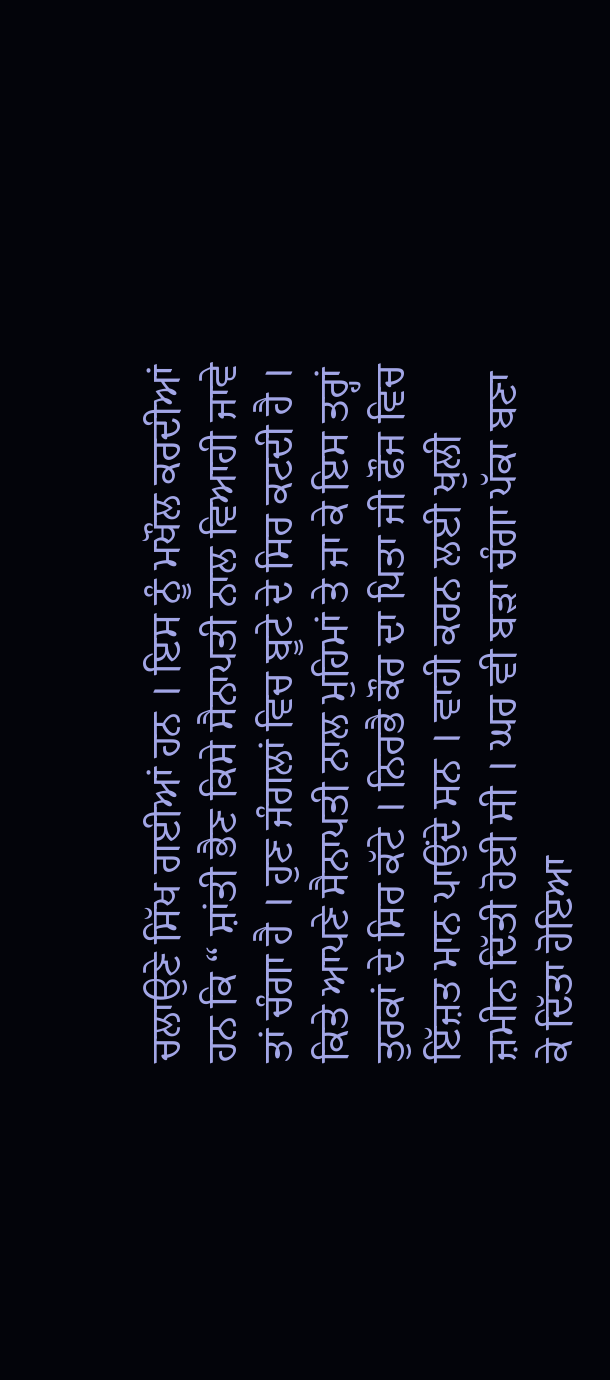ਚਲਾਉਣੇ ਸਿੱਖ ਗਈਆਂ ਹਨ । ਇਸ ਨੂੰ ਮਖੌਲ ਕਰਦੀਆਂ ਹਨ ਕਿ “ ਸ਼ਾਂਤੀ ਭੈਣ ਕਿਸੇ ਸੈਨਾਪਤੀ ਨਾਲ ਵਿਆਹੀ ਜਾਵੇ ਤਾਂ ਚੰਗਾ ਹੈ । ਹੁਣ ਜੰਗਲਾਂ ਵਿਚ ਬੂਟੇ ਦੇ ਸਿਰ ਕਟਦੀ ਹੈ । ਕਿਤੇ ਆਪਣੇ ਸੈਨਾਪਤੀ ਨਾਲ ਮੁਹਿਮਾਂ ਤੇ ਜਾ ਕੇ ਇਸ ਤਰ੍ਹਾਂ ਤੁਰਕਾਂ ਦੇ ਸਿਰ ਕੱਟੇ । ਨਿਰਭੈ ਕੌਰ ਦਾ ਪਿਤਾ ਜੀ ਫੌਜ ਵਿਚ ਇੱਜ਼ਤ ਮਾਨ ਪਾਉਂਦੇ ਸਨ । ਵਾਹੀ ਕਰਨ ਲਈ ਖੁਲੀ ਜ਼ਮੀਨ ਦਿੱਤੀ ਹੋਈ ਸੀ । ਘਰ ਵੀ ਬੜਾ ਚੰਗਾ ਪੱਕਾ ਬਣਾ ਕੇ ਦਿੱਤਾ ਹੋਇਆ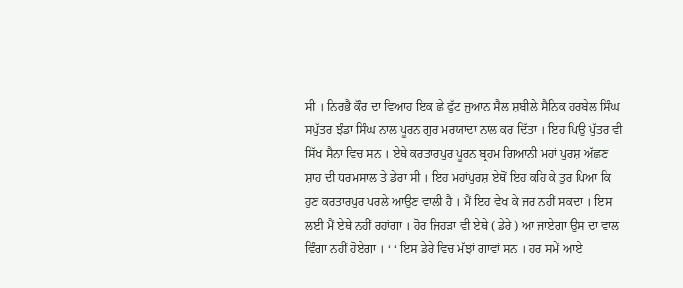ਸੀ । ਨਿਰਭੈ ਕੌਰ ਦਾ ਵਿਆਹ ਇਕ ਛੇ ਫੁੱਟ ਜੁਆਨ ਸੈਲ ਸ਼ਬੀਲੇ ਸੈਨਿਕ ਹਰਬੇਲ ਸਿੰਘ ਸਪੁੱਤਰ ਝੰਡਾ ਸਿੰਘ ਨਾਲ ਪੂਰਨ ਗੁਰ ਮਰਯਾਦਾ ਨਾਲ ਕਰ ਦਿੱਤਾ । ਇਹ ਪਿਉ ਪੁੱਤਰ ਵੀ ਸਿੱਖ ਸੈਨਾ ਵਿਚ ਸਨ । ਏਥੇ ਕਰਤਾਰਪੁਰ ਪੂਰਨ ਬ੍ਰਹਮ ਗਿਆਨੀ ਮਹਾਂ ਪੁਰਸ਼ ਅੱਛਣ ਸ਼ਾਹ ਦੀ ਧਰਮਸਾਲ ਤੇ ਡੇਰਾ ਸੀ । ਇਹ ਮਹਾਂਪੁਰਸ਼ ਏਥੋਂ ਇਹ ਕਹਿ ਕੇ ਤੁਰ ਪਿਆ ਕਿ ਹੁਣ ਕਰਤਾਰਪੁਰ ਪਰਲੇ ਆਉਣ ਵਾਲੀ ਹੈ । ਮੈਂ ਇਹ ਵੇਖ ਕੇ ਜਰ ਨਹੀਂ ਸਕਦਾ । ਇਸ ਲਈ ਮੈਂ ਏਥੇ ਨਹੀਂ ਰਹਾਂਗਾ । ਹੋਰ ਜਿਹੜਾ ਵੀ ਏਥੇ ( ਡੇਰੇ ) ਆ ਜਾਏਗਾ ਉਸ ਦਾ ਵਾਲ ਵਿੰਗਾ ਨਹੀਂ ਹੋਏਗਾ । ‘ ‘ ਇਸ ਡੇਰੇ ਵਿਚ ਮੱਝਾਂ ਗਾਵਾਂ ਸਨ । ਹਰ ਸਮੇਂ ਆਏ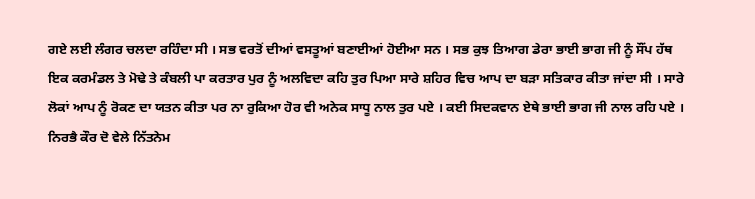ਗਏ ਲਈ ਲੰਗਰ ਚਲਦਾ ਰਹਿੰਦਾ ਸੀ । ਸਭ ਵਰਤੋਂ ਦੀਆਂ ਵਸਤੂਆਂ ਬਣਾਈਆਂ ਹੋਈਆ ਸਨ । ਸਭ ਕੁਝ ਤਿਆਗ ਡੇਰਾ ਭਾਈ ਭਾਗ ਜੀ ਨੂੰ ਸੌਂਪ ਹੱਥ ਇਕ ਕਰਮੰਡਲ ਤੇ ਮੋਢੇ ਤੇ ਕੰਬਲੀ ਪਾ ਕਰਤਾਰ ਪੁਰ ਨੂੰ ਅਲਵਿਦਾ ਕਹਿ ਤੁਰ ਪਿਆ ਸਾਰੇ ਸ਼ਹਿਰ ਵਿਚ ਆਪ ਦਾ ਬੜਾ ਸਤਿਕਾਰ ਕੀਤਾ ਜਾਂਦਾ ਸੀ । ਸਾਰੇ ਲੋਕਾਂ ਆਪ ਨੂੰ ਰੋਕਣ ਦਾ ਯਤਨ ਕੀਤਾ ਪਰ ਨਾ ਰੁਕਿਆ ਹੋਰ ਵੀ ਅਨੇਕ ਸਾਧੂ ਨਾਲ ਤੁਰ ਪਏ । ਕਈ ਸਿਦਕਵਾਨ ਏਥੇ ਭਾਈ ਭਾਗ ਜੀ ਨਾਲ ਰਹਿ ਪਏ । ਨਿਰਭੈ ਕੌਰ ਦੋ ਵੇਲੇ ਨਿੱਤਨੇਮ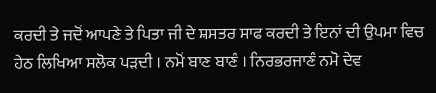ਕਰਦੀ ਤੇ ਜਦੋਂ ਆਪਣੇ ਤੇ ਪਿਤਾ ਜੀ ਦੇ ਸ਼ਸਤਰ ਸਾਫ ਕਰਦੀ ਤੇ ਇਨਾਂ ਦੀ ਉਪਮਾ ਵਿਚ ਹੇਠ ਲਿਖਿਆ ਸਲੋਕ ਪੜਦੀ । ਨਮੋਂ ਬਾਣ ਬਾਣੰ । ਨਿਰਭਰਜਾਣੰ ਨਮੋ ਦੇਵ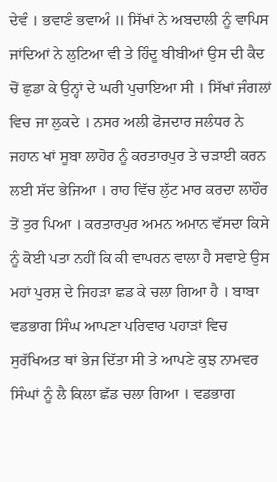ਦੇਵੰ । ਭਵਾਣੰ ਭਵਾਅੰ ॥ ਸਿੱਖਾਂ ਨੇ ਅਬਦਾਲੀ ਨੂੰ ਵਾਪਿਸ ਜਾਂਦਿਆਂ ਨੇ ਲੁਟਿਆ ਵੀ ਤੇ ਹਿੰਦੂ ਬੀਬੀਆਂ ਉਸ ਦੀ ਕੈਦ ਚੋਂ ਛੁਡਾ ਕੇ ਉਨ੍ਹਾਂ ਦੇ ਘਰੀ ਪੁਚਾਇਆ ਸੀ । ਸਿੱਖਾਂ ਜੰਗਲਾਂ ਵਿਚ ਜਾ ਲੁਕਦੇ । ਨਸਰ ਅਲੀ ਫੋਜਦਾਰ ਜਲੰਧਰ ਨੇ ਜਹਾਨ ਖਾਂ ਸੂਬਾ ਲਾਹੋਰ ਨੂੰ ਕਰਤਾਰਪੁਰ ਤੇ ਚੜਾਈ ਕਰਨ ਲਈ ਸੱਦ ਭੇਜਿਆ । ਰਾਹ ਵਿੱਚ ਲੁੱਟ ਮਾਰ ਕਰਦਾ ਲਾਹੌਰ ਤੋਂ ਤੁਰ ਪਿਆ । ਕਰਤਾਰਪੁਰ ਅਮਨ ਅਮਾਨ ਵੱਸਦਾ ਕਿਸੇ ਨੂੰ ਕੋਈ ਪਤਾ ਨਹੀਂ ਕਿ ਕੀ ਵਾਪਰਨ ਵਾਲਾ ਹੈ ਸਵਾਏ ਉਸ ਮਹਾਂ ਪੁਰਸ਼ ਦੇ ਜਿਹੜਾ ਛਡ ਕੇ ਚਲਾ ਗਿਆ ਹੈ । ਬਾਬਾ ਵਡਭਾਗ ਸਿੰਘ ਆਪਣਾ ਪਰਿਵਾਰ ਪਹਾੜਾਂ ਵਿਚ ਸੁਰੱਖਿਅਤ ਥਾਂ ਭੇਜ ਦਿੱਤਾ ਸੀ ਤੇ ਆਪਣੇ ਕੁਝ ਨਾਮਵਰ ਸਿੰਘਾਂ ਨੂੰ ਲੈ ਕਿਲਾ ਛੱਡ ਚਲਾ ਗਿਆ । ਵਡਭਾਗ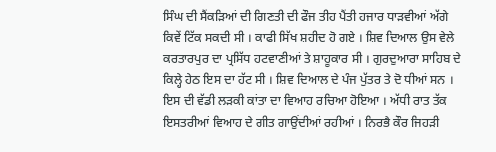ਸਿੰਘ ਦੀ ਸੈਂਕੜਿਆਂ ਦੀ ਗਿਣਤੀ ਦੀ ਫੌਜ ਤੀਹ ਪੈਂਤੀ ਹਜਾਰ ਧਾੜਵੀਆਂ ਅੱਗੇ ਕਿਵੇਂ ਟਿੱਕ ਸਕਦੀ ਸੀ । ਕਾਫੀ ਸਿੱਖ ਸ਼ਹੀਦ ਹੋ ਗਏ । ਸ਼ਿਵ ਦਿਆਲ ਉਸ ਵੇਲੇ ਕਰਤਾਰਪੁਰ ਦਾ ਪ੍ਰਸਿੱਧ ਹਟਵਾਣੀਆਂ ਤੇ ਸ਼ਾਹੂਕਾਰ ਸੀ । ਗੁਰਦੁਆਰਾ ਸਾਹਿਬ ਦੇ ਕਿਲ੍ਹੇ ਹੇਠ ਇਸ ਦਾ ਹੱਟ ਸੀ । ਸ਼ਿਵ ਦਿਆਲ ਦੇ ਪੰਜ ਪੁੱਤਰ ਤੇ ਦੋ ਧੀਆਂ ਸਨ । ਇਸ ਦੀ ਵੱਡੀ ਲੜਕੀ ਕਾਂਤਾ ਦਾ ਵਿਆਹ ਰਚਿਆ ਹੋਇਆ । ਅੱਧੀ ਰਾਤ ਤੱਕ ਇਸਤਰੀਆਂ ਵਿਆਹ ਦੇ ਗੀਤ ਗਾਉਂਦੀਆਂ ਰਹੀਆਂ । ਨਿਰਭੈ ਕੌਰ ਜਿਹੜੀ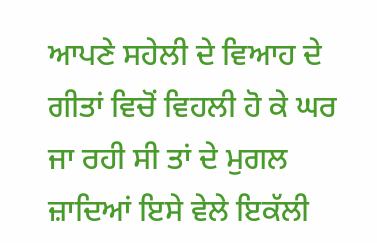ਆਪਣੇ ਸਹੇਲੀ ਦੇ ਵਿਆਹ ਦੇ ਗੀਤਾਂ ਵਿਚੋਂ ਵਿਹਲੀ ਹੋ ਕੇ ਘਰ ਜਾ ਰਹੀ ਸੀ ਤਾਂ ਦੇ ਮੁਗਲ ਜ਼ਾਦਿਆਂ ਇਸੇ ਵੇਲੇ ਇਕੱਲੀ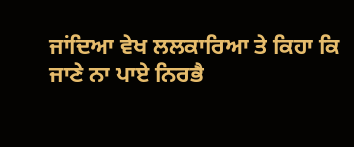ਜਾਂਦਿਆ ਵੇਖ ਲਲਕਾਰਿਆ ਤੇ ਕਿਹਾ ਕਿ ਜਾਣੇ ਨਾ ਪਾਏ ਨਿਰਭੈ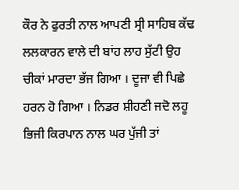ਕੌਰ ਨੇ ਫੁਰਤੀ ਨਾਲ ਆਪਣੀ ਸ੍ਰੀ ਸਾਹਿਬ ਕੱਢ ਲਲਕਾਰਨ ਵਾਲੇ ਦੀ ਬਾਂਹ ਲਾਹ ਸੁੱਟੀ ਉਹ ਚੀਕਾਂ ਮਾਰਦਾ ਭੱਜ ਗਿਆ । ਦੂਜਾ ਵੀ ਪਿਛੇ ਹਰਨ ਹੋ ਗਿਆ । ਨਿਡਰ ਸ਼ੀਹਣੀ ਜਦੋ ਲਹੂ ਭਿਜੀ ਕਿਰਪਾਨ ਨਾਲ ਘਰ ਪੁੱਜੀ ਤਾਂ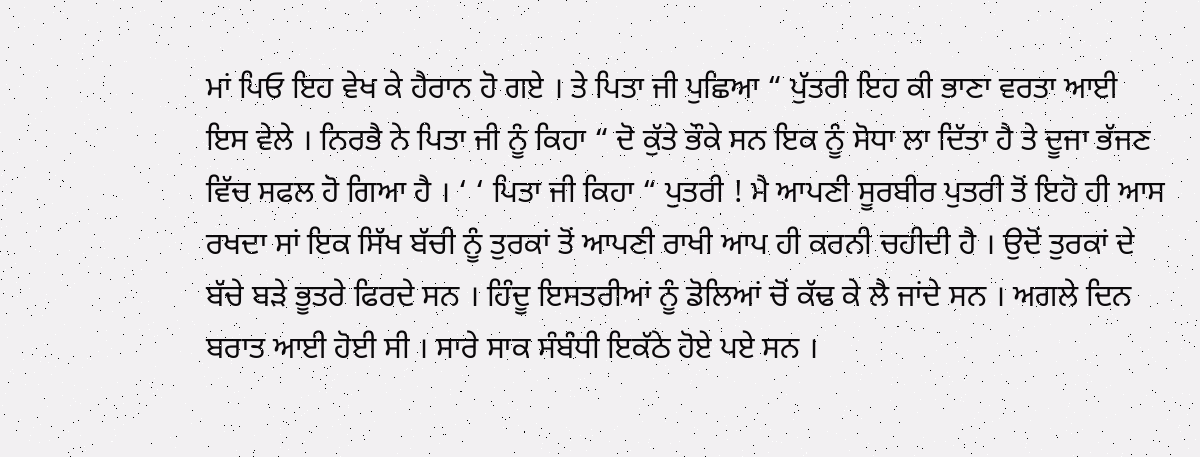ਮਾਂ ਪਿਓ ਇਹ ਵੇਖ ਕੇ ਹੈਰਾਨ ਹੋ ਗਏ । ਤੇ ਪਿਤਾ ਜੀ ਪੁਛਿਆ “ ਪੁੱਤਰੀ ਇਹ ਕੀ ਭਾਣਾ ਵਰਤਾ ਆਈ ਇਸ ਵੇਲੇ । ਨਿਰਭੈ ਨੇ ਪਿਤਾ ਜੀ ਨੂੰ ਕਿਹਾ “ ਦੋ ਕੁੱਤੇ ਭੌਕੇ ਸਨ ਇਕ ਨੂੰ ਸੋਧਾ ਲਾ ਦਿੱਤਾ ਹੈ ਤੇ ਦੂਜਾ ਭੱਜਣ ਵਿੱਚ ਸਫਲ ਹੋ ਗਿਆ ਹੈ । ‘ ‘ ਪਿਤਾ ਜੀ ਕਿਹਾ “ ਪੁਤਰੀ ! ਮੈ ਆਪਣੀ ਸੂਰਬੀਰ ਪੁਤਰੀ ਤੋਂ ਇਹੋ ਹੀ ਆਸ ਰਖਦਾ ਸਾਂ ਇਕ ਸਿੱਖ ਬੱਚੀ ਨੂੰ ਤੁਰਕਾਂ ਤੋਂ ਆਪਣੀ ਰਾਖੀ ਆਪ ਹੀ ਕਰਨੀ ਚਹੀਦੀ ਹੈ । ਉਦੋਂ ਤੁਰਕਾਂ ਦੇ ਬੱਚੇ ਬੜੇ ਭੂਤਰੇ ਫਿਰਦੇ ਸਨ । ਹਿੰਦੂ ਇਸਤਰੀਆਂ ਨੂੰ ਡੋਲਿਆਂ ਚੋਂ ਕੱਢ ਕੇ ਲੈ ਜਾਂਦੇ ਸਨ । ਅਗਲੇ ਦਿਨ ਬਰਾਤ ਆਈ ਹੋਈ ਸੀ । ਸਾਰੇ ਸਾਕ ਸੰਬੰਧੀ ਇਕੱਠੇ ਹੋਏ ਪਏ ਸਨ ।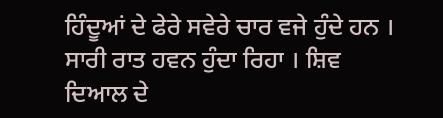ਹਿੰਦੂਆਂ ਦੇ ਫੇਰੇ ਸਵੇਰੇ ਚਾਰ ਵਜੇ ਹੁੰਦੇ ਹਨ । ਸਾਰੀ ਰਾਤ ਹਵਨ ਹੁੰਦਾ ਰਿਹਾ । ਸ਼ਿਵ ਦਿਆਲ ਦੇ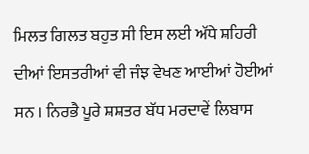ਮਿਲਤ ਗਿਲਤ ਬਹੁਤ ਸੀ ਇਸ ਲਈ ਅੱਧੇ ਸ਼ਹਿਰੀ ਦੀਆਂ ਇਸਤਰੀਆਂ ਵੀ ਜੰਝ ਵੇਖਣ ਆਈਆਂ ਹੋਈਆਂ ਸਨ । ਨਿਰਭੈ ਪੂਰੇ ਸ਼ਸ਼ਤਰ ਬੱਧ ਮਰਦਾਵੇਂ ਲਿਬਾਸ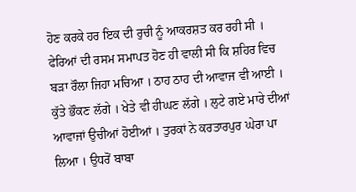ਹੋਣ ਕਰਕੇ ਹਰ ਇਕ ਦੀ ਰੁਚੀ ਨੂੰ ਆਕਰਸ਼ਤ ਕਰ ਰਹੀ ਸੀ । ਫੇਰਿਆਂ ਦੀ ਰਸਮ ਸਮਾਪਤ ਹੋਣ ਹੀ ਵਾਲੀ ਸੀ ਕਿ ਸ਼ਹਿਰ ਵਿਚ ਬੜਾ ਰੌਲਾ ਜਿਹਾ ਮਚਿਆ । ਠਾਹ ਠਾਹ ਦੀ ਆਵਾਜ ਵੀ ਆਈ । ਕੁੱਤੇ ਭੌਕਣ ਲੱਗੇ । ਖੇਤੇ ਵੀ ਹੀਘਣ ਲੱਗੇ । ਲੁਟੇ ਗਏ ਮਾਰੇ ਦੀਆਂ ਆਵਾਜਾਂ ਉਚੀਆਂ ਹੋਈਆਂ । ਤੁਰਕਾਂ ਨੇ ਕਰਤਾਰਪੁਰ ਘੇਰਾ ਪਾ ਲਿਆ । ਉਧਰੋਂ ਬਾਬਾ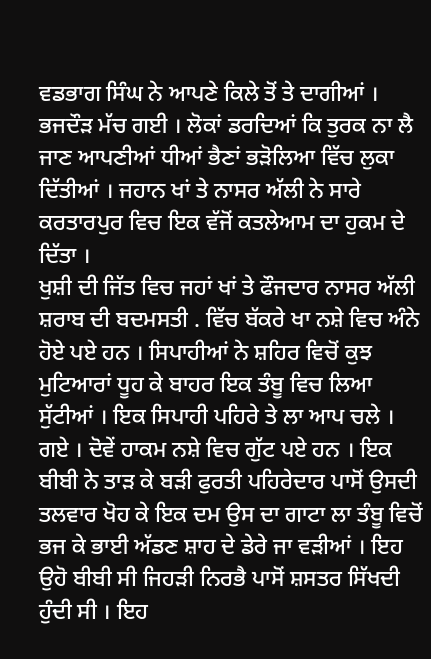ਵਡਭਾਗ ਸਿੰਘ ਨੇ ਆਪਣੇ ਕਿਲੇ ਤੋਂ ਤੇ ਦਾਗੀਆਂ । ਭਜਦੌੜ ਮੱਚ ਗਈ । ਲੋਕਾਂ ਡਰਦਿਆਂ ਕਿ ਤੁਰਕ ਨਾ ਲੈ ਜਾਣ ਆਪਣੀਆਂ ਧੀਆਂ ਭੈਣਾਂ ਭੜੋਲਿਆ ਵਿੱਚ ਲੁਕਾ ਦਿੱਤੀਆਂ । ਜਹਾਨ ਖਾਂ ਤੇ ਨਾਸਰ ਅੱਲੀ ਨੇ ਸਾਰੇ ਕਰਤਾਰਪੁਰ ਵਿਚ ਇਕ ਵੱਜੋਂ ਕਤਲੇਆਮ ਦਾ ਹੁਕਮ ਦੇ ਦਿੱਤਾ ।
ਖੁਸ਼ੀ ਦੀ ਜਿੱਤ ਵਿਚ ਜਹਾਂ ਖਾਂ ਤੇ ਫੌਜਦਾਰ ਨਾਸਰ ਅੱਲੀ ਸ਼ਰਾਬ ਦੀ ਬਦਮਸਤੀ . ਵਿੱਚ ਬੱਕਰੇ ਖਾ ਨਸ਼ੇ ਵਿਚ ਅੰਨੇ ਹੋਏ ਪਏ ਹਨ । ਸਿਪਾਹੀਆਂ ਨੇ ਸ਼ਹਿਰ ਵਿਚੋਂ ਕੁਝ ਮੁਟਿਆਰਾਂ ਧੂਹ ਕੇ ਬਾਹਰ ਇਕ ਤੰਬੂ ਵਿਚ ਲਿਆ ਸੁੱਟੀਆਂ । ਇਕ ਸਿਪਾਹੀ ਪਹਿਰੇ ਤੇ ਲਾ ਆਪ ਚਲੇ । ਗਏ । ਦੋਵੇਂ ਹਾਕਮ ਨਸ਼ੇ ਵਿਚ ਗੁੱਟ ਪਏ ਹਨ । ਇਕ ਬੀਬੀ ਨੇ ਤਾੜ ਕੇ ਬੜੀ ਫੁਰਤੀ ਪਹਿਰੇਦਾਰ ਪਾਸੋਂ ਉਸਦੀ ਤਲਵਾਰ ਖੋਹ ਕੇ ਇਕ ਦਮ ਉਸ ਦਾ ਗਾਟਾ ਲਾ ਤੰਬੂ ਵਿਚੋਂ ਭਜ ਕੇ ਭਾਈ ਅੱਡਣ ਸ਼ਾਹ ਦੇ ਡੇਰੇ ਜਾ ਵੜੀਆਂ । ਇਹ ਉਹੋ ਬੀਬੀ ਸੀ ਜਿਹੜੀ ਨਿਰਭੈ ਪਾਸੋਂ ਸ਼ਸਤਰ ਸਿੱਖਦੀ ਹੁੰਦੀ ਸੀ । ਇਹ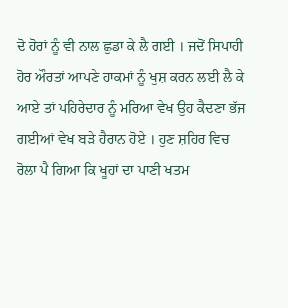ਦੋ ਹੋਰਾਂ ਨੂੰ ਵੀ ਨਾਲ ਛੁਡਾ ਕੇ ਲੈ ਗਈ । ਜਦੋਂ ਸਿਪਾਹੀ ਹੋਰ ਔਰਤਾਂ ਆਪਣੇ ਹਾਕਮਾਂ ਨੂੰ ਖੁਸ਼ ਕਰਨ ਲਈ ਲੈ ਕੇ ਆਏ ਤਾਂ ਪਹਿਰੇਦਾਰ ਨੂੰ ਮਰਿਆ ਵੇਖ ਉਹ ਕੈਦਣਾ ਭੱਜ ਗਈਆਂ ਵੇਖ ਬੜੇ ਹੈਰਾਨ ਹੋਏ । ਹੁਣ ਸ਼ਹਿਰ ਵਿਚ ਰੋਲਾ ਪੈ ਗਿਆ ਕਿ ਖੂਹਾਂ ਦਾ ਪਾਣੀ ਖਤਮ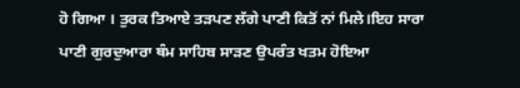ਹੋ ਗਿਆ । ਤੁਰਕ ਤਿਆਏ ਤੜਪਣ ਲੱਗੇ ਪਾਣੀ ਕਿਤੋਂ ਨਾਂ ਮਿਲੇ।ਇਹ ਸਾਰਾ ਪਾਣੀ ਗੁਰਦੁਆਰਾ ਥੰਮ ਸਾਹਿਬ ਸਾੜਣ ਉਪਰੰਤ ਖਤਮ ਹੋਇਆ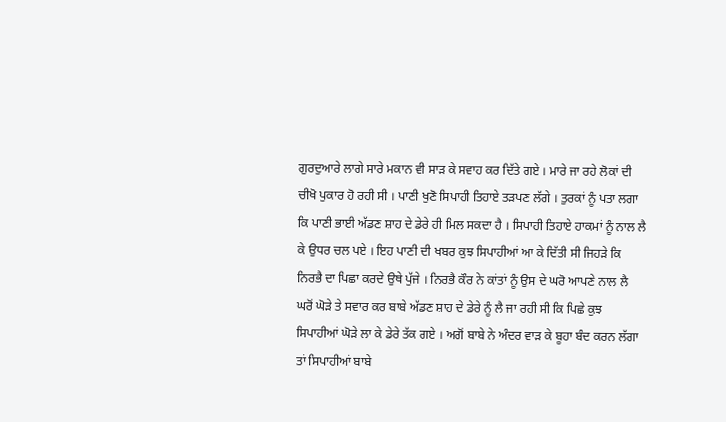ਗੁਰਦੁਆਰੇ ਲਾਗੇ ਸਾਰੇ ਮਕਾਨ ਵੀ ਸਾੜ ਕੇ ਸਵਾਹ ਕਰ ਦਿੱਤੇ ਗਏ । ਮਾਰੇ ਜਾ ਰਹੇ ਲੋਕਾਂ ਦੀ ਚੀਖੋ ਪੁਕਾਰ ਹੋ ਰਹੀ ਸੀ । ਪਾਣੀ ਖੁਣੋ ਸਿਪਾਹੀ ਤਿਹਾਏ ਤੜਪਣ ਲੱਗੇ । ਤੁਰਕਾਂ ਨੂੰ ਪਤਾ ਲਗਾ ਕਿ ਪਾਣੀ ਭਾਈ ਅੱਡਣ ਸ਼ਾਹ ਦੇ ਡੇਰੇ ਹੀ ਮਿਲ ਸਕਦਾ ਹੈ । ਸਿਪਾਹੀ ਤਿਹਾਏ ਹਾਕਮਾਂ ਨੂੰ ਨਾਲ ਲੈ ਕੇ ਉਧਰ ਚਲ ਪਏ । ਇਹ ਪਾਣੀ ਦੀ ਖਬਰ ਕੁਝ ਸਿਪਾਹੀਆਂ ਆ ਕੇ ਦਿੱਤੀ ਸੀ ਜਿਹੜੇ ਕਿ ਨਿਰਭੈ ਦਾ ਪਿਛਾ ਕਰਦੇ ਉਥੇ ਪੁੱਜੇ । ਨਿਰਭੈ ਕੌਰ ਨੇ ਕਾਂਤਾਂ ਨੂੰ ਉਸ ਦੇ ਘਰੋ ਆਪਣੇ ਨਾਲ ਲੈ ਘਰੋਂ ਘੋੜੇ ਤੇ ਸਵਾਰ ਕਰ ਬਾਬੇ ਅੱਡਣ ਸ਼ਾਹ ਦੇ ਡੇਰੇ ਨੂੰ ਲੈ ਜਾ ਰਹੀ ਸੀ ਕਿ ਪਿਛੇ ਕੁਝ ਸਿਪਾਹੀਆਂ ਘੋੜੇ ਲਾ ਕੇ ਡੇਰੇ ਤੱਕ ਗਏ । ਅਗੋਂ ਬਾਬੇ ਨੇ ਅੰਦਰ ਵਾੜ ਕੇ ਬੂਹਾ ਬੰਦ ਕਰਨ ਲੱਗਾ ਤਾਂ ਸਿਪਾਹੀਆਂ ਬਾਬੇ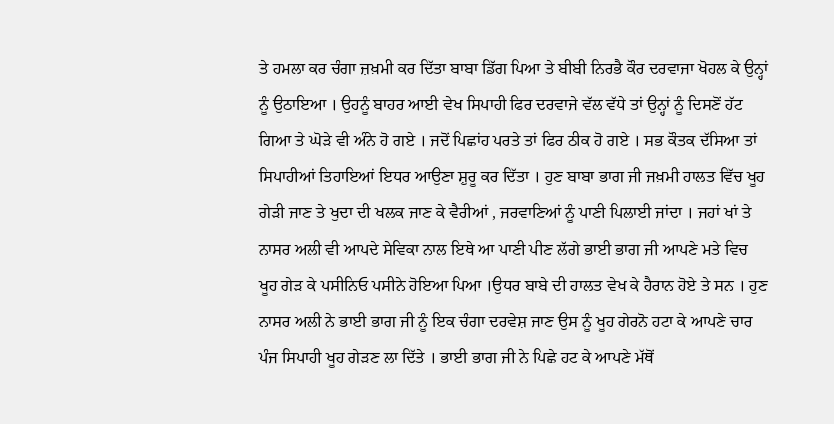ਤੇ ਹਮਲਾ ਕਰ ਚੰਗਾ ਜ਼ਖ਼ਮੀ ਕਰ ਦਿੱਤਾ ਬਾਬਾ ਡਿੱਗ ਪਿਆ ਤੇ ਬੀਬੀ ਨਿਰਭੈ ਕੌਰ ਦਰਵਾਜਾ ਖੋਹਲ ਕੇ ਉਨ੍ਹਾਂ ਨੂੰ ਉਠਾਇਆ । ਉਹਨੂੰ ਬਾਹਰ ਆਈ ਵੇਖ ਸਿਪਾਹੀ ਫਿਰ ਦਰਵਾਜੇ ਵੱਲ ਵੱਧੇ ਤਾਂ ਉਨ੍ਹਾਂ ਨੂੰ ਦਿਸਣੋਂ ਹੱਟ ਗਿਆ ਤੇ ਘੋੜੇ ਵੀ ਅੰਨੇ ਹੋ ਗਏ । ਜਦੋਂ ਪਿਛਾਂਹ ਪਰਤੇ ਤਾਂ ਫਿਰ ਠੀਕ ਹੋ ਗਏ । ਸਭ ਕੌਤਕ ਦੱਸਿਆ ਤਾਂ ਸਿਪਾਹੀਆਂ ਤਿਹਾਇਆਂ ਇਧਰ ਆਉਣਾ ਸ਼ੁਰੂ ਕਰ ਦਿੱਤਾ । ਹੁਣ ਬਾਬਾ ਭਾਗ ਜੀ ਜਖ਼ਮੀ ਹਾਲਤ ਵਿੱਚ ਖੂਹ ਗੇੜੀ ਜਾਣ ਤੇ ਖੁਦਾ ਦੀ ਖਲਕ ਜਾਣ ਕੇ ਵੈਰੀਆਂ , ਜਰਵਾਣਿਆਂ ਨੂੰ ਪਾਣੀ ਪਿਲਾਈ ਜਾਂਦਾ । ਜਹਾਂ ਖਾਂ ਤੇ ਨਾਸਰ ਅਲੀ ਵੀ ਆਪਦੇ ਸੇਵਿਕਾ ਨਾਲ ਇਥੇ ਆ ਪਾਣੀ ਪੀਣ ਲੱਗੇ ਭਾਈ ਭਾਗ ਜੀ ਆਪਣੇ ਮਤੇ ਵਿਚ ਖੂਹ ਗੇੜ ਕੇ ਪਸੀਨਿਓ ਪਸੀਨੇ ਹੋਇਆ ਪਿਆ ।ਉਧਰ ਬਾਬੇ ਦੀ ਹਾਲਤ ਵੇਖ ਕੇ ਹੈਰਾਨ ਹੋਏ ਤੇ ਸਨ । ਹੁਣ ਨਾਸਰ ਅਲੀ ਨੇ ਭਾਈ ਭਾਗ ਜੀ ਨੂੰ ਇਕ ਚੰਗਾ ਦਰਵੇਸ਼ ਜਾਣ ਉਸ ਨੂੰ ਖੂਹ ਗੇਰਨੋ ਹਟਾ ਕੇ ਆਪਣੇ ਚਾਰ ਪੰਜ ਸਿਪਾਹੀ ਖੂਹ ਗੇੜਣ ਲਾ ਦਿੱਤੇ । ਭਾਈ ਭਾਗ ਜੀ ਨੇ ਪਿਛੇ ਹਟ ਕੇ ਆਪਣੇ ਮੱਥੋਂ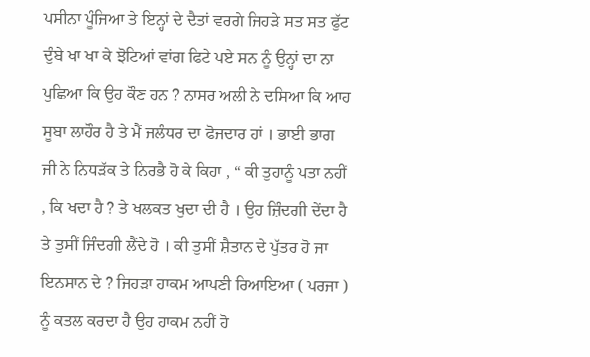ਪਸੀਨਾ ਪੂੰਜਿਆ ਤੇ ਇਨ੍ਹਾਂ ਦੇ ਦੈਤਾਂ ਵਰਗੇ ਜਿਹੜੇ ਸਤ ਸਤ ਫੁੱਟ ਦੁੰਬੇ ਖਾ ਖਾ ਕੇ ਝੋਟਿਆਂ ਵਾਂਗ ਫਿਟੇ ਪਏ ਸਨ ਨੂੰ ਉਨ੍ਹਾਂ ਦਾ ਨਾ ਪੁਛਿਆ ਕਿ ਉਹ ਕੌਣ ਹਨ ? ਨਾਸਰ ਅਲੀ ਨੇ ਦਸਿਆ ਕਿ ਆਹ ਸੂਬਾ ਲਾਹੌਰ ਹੈ ਤੇ ਮੈਂ ਜਲੰਧਰ ਦਾ ਫੋਜਦਾਰ ਹਾਂ । ਭਾਈ ਭਾਗ ਜੀ ਨੇ ਨਿਧੜੱਕ ਤੇ ਨਿਰਭੈ ਹੋ ਕੇ ਕਿਹਾ , “ ਕੀ ਤੁਹਾਨੂੰ ਪਤਾ ਨਹੀਂ , ਕਿ ਖਦਾ ਹੈ ? ਤੇ ਖਲਕਤ ਖੁਦਾ ਦੀ ਹੈ । ਉਹ ਜ਼ਿੰਦਗੀ ਦੇਂਦਾ ਹੈ ਤੇ ਤੁਸੀਂ ਜਿੰਦਗੀ ਲੈਂਦੇ ਹੋ । ਕੀ ਤੁਸੀਂ ਸ਼ੈਤਾਨ ਦੇ ਪੁੱਤਰ ਹੋ ਜਾ ਇਨਸਾਨ ਦੇ ? ਜਿਹੜਾ ਹਾਕਮ ਆਪਣੀ ਰਿਆਇਆ ( ਪਰਜਾ ) ਨੂੰ ਕਤਲ ਕਰਦਾ ਹੈ ਉਹ ਹਾਕਮ ਨਹੀਂ ਹੋ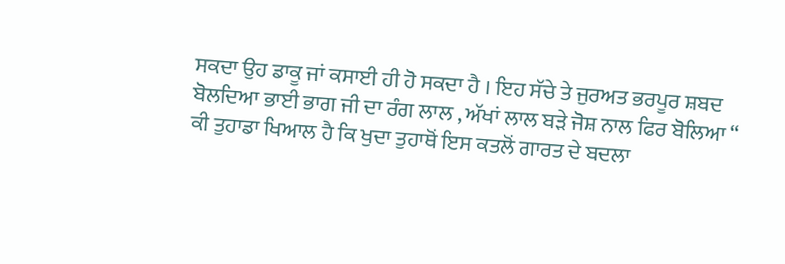ਸਕਦਾ ਉਹ ਡਾਕੂ ਜਾਂ ਕਸਾਈ ਹੀ ਹੋ ਸਕਦਾ ਹੈ । ਇਹ ਸੱਚੇ ਤੇ ਜੁਰਅਤ ਭਰਪੂਰ ਸ਼ਬਦ ਬੋਲਦਿਆ ਭਾਈ ਭਾਗ ਜੀ ਦਾ ਰੰਗ ਲਾਲ , ਅੱਖਾਂ ਲਾਲ ਬੜੇ ਜੋਸ਼ ਨਾਲ ਫਿਰ ਬੋਲਿਆ “ ਕੀ ਤੁਹਾਡਾ ਖਿਆਲ ਹੈ ਕਿ ਖੁਦਾ ਤੁਹਾਥੋਂ ਇਸ ਕਤਲੋਂ ਗਾਰਤ ਦੇ ਬਦਲਾ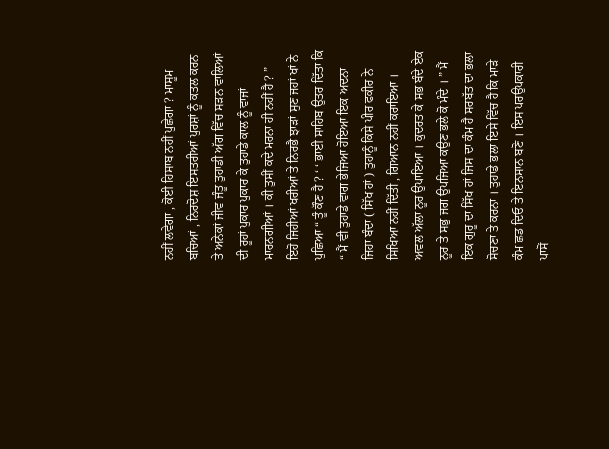ਨਹੀਂ ਲਵੇਗਾ , ਕੋਈ ਹਿਸਾਬ ਨਹੀਂ ਪੁਛੇਗਾ ? ਮਾਸੂਮ ਬਚਿਆਂ , ਨਿਰਦੋਸ਼ ਇਸਤਰੀਆਂ ਪੁਰਸ਼ਾਂ ਨੂੰ ਕਤਲ ਕਰਨ ਤੇ ਅਨੇਕਾਂ ਜੀਵ ਜੰਤੂ ਤੁਹਾਡੀ ਅੱਗ ਵਿੱਚ ਸੜਨ ਵਾਲਿਆਂ ਦੀ ਰੂਹਾਂ ਪੁਕਾਰ ਪੁਕਾਰ ਕੇ ਤੁਹਾਡੇ ਕਾਲ ਨੂੰ ਵਾਜਾਂ ਮਾਰਨਗੀਆਂ । ਕੀ ਤੁਸੀਂ ਕਦੇ ਮਰਨਾ ਹੀ ਨਹੀਂ ਹੈ ? ” ਇਹੋ ਜਿਹੀਆਂ ਖਰੀਆਂ ਤੇ ਨਿਰਭੈ ਝਾੜਾਂ ਸੁਣ ਜਹਾਂ ਖਾਂ ਨੇ ਪੁਛਿਆ “ ਤੂੰ ਕੌਣ ਹੈ ? ‘ ‘ ਭਾਈ ਸਾਹਿਬ ਉਤਰ ਦਿੱਤਾ ਕਿ “ ਮੈਂ ਵੀ ਤੁਹਾਡੇ ਵਾਗ ਭੇਜਿਆ ਹੋਇਆ ਇਕ ਅਦਨਾ ਜਿਹਾ ਬੰਦਾ ( ਸਿੱਖ ਹਾਂ ) ਤੁਹਾਨੂੰ ਕਿਸੇ ਪੀਰ ਫਕੀਰ ਨੇ ਸਿਖਿਆ ਨਹੀਂ ਦਿੱਤੀ , ਗਿਆਨ ਨਹੀਂ ਕਰਾਇਆ । ਅਵਲ ਅੱਲਾ ਨੂਰ ਉਪਾਇਆ । ਕੁਦਰਤ ਕੇ ਸਭ ਬੰਦੇ ਏਕ ਨੂਰ ਤੇ ਸਭੁ ਜਗ ਉਪਜਿਆ ਕਉਣ ਭਲੇ ਕੋ ਮੰਦੇ । ” ਮੈਂ ਇਕ ਗੁਰੂ ਦਾ ਸਿੱਖ ਹਾਂ ਜਿਸ ਦਾ ਕੰਮ ਹੈ ਸਰਬੱਤ ਦਾ ਭਲਾ ਸੋਚਣਾ ਤੇ ਕਰਨਾ । ਤੁਹਾਡੇ ਭਲਾ ਇਸੇ ਵਿੱਚ ਹੈ ਕਿ ਮਾੜੇ ਕੰਮ ਛਡ ਦਿਓ ਤੇ ਇਨਸਾਨ ਬਣੋ । ਇਸ ਪਰਉਪਕਾਰੀ ਪਾਸੋਂ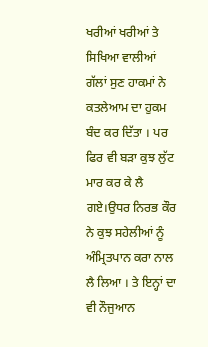ਖਰੀਆਂ ਖਰੀਆਂ ਤੇ ਸਿਖਿਆ ਵਾਲੀਆਂ ਗੱਲਾਂ ਸੁਣ ਹਾਕਮਾਂ ਨੇ ਕਤਲੇਆਮ ਦਾ ਹੁਕਮ ਬੰਦ ਕਰ ਦਿੱਤਾ । ਪਰ ਫਿਰ ਵੀ ਬੜਾ ਕੁਝ ਲੁੱਟ ਮਾਰ ਕਰ ਕੇ ਲੈ ਗਏ।ਉਧਰ ਨਿਰਭ ਕੌਰ ਨੇ ਕੁਝ ਸਹੇਲੀਆਂ ਨੂੰ ਅੰਮ੍ਰਿਤਪਾਨ ਕਰਾ ਨਾਲ ਲੈ ਲਿਆ । ਤੇ ਇਨ੍ਹਾਂ ਦਾ ਵੀ ਨੌਜੁਆਨ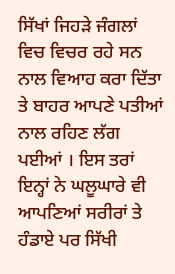ਸਿੱਖਾਂ ਜਿਹੜੇ ਜੰਗਲਾਂ ਵਿਚ ਵਿਚਰ ਰਹੇ ਸਨ ਨਾਲ ਵਿਆਹ ਕਰਾ ਦਿੱਤਾ ਤੇ ਬਾਹਰ ਆਪਣੇ ਪਤੀਆਂ ਨਾਲ ਰਹਿਣ ਲੱਗ ਪਈਆਂ । ਇਸ ਤਰਾਂ ਇਨ੍ਹਾਂ ਨੇ ਘਲੂਘਾਰੇ ਵੀ ਆਪਣਿਆਂ ਸਰੀਰਾਂ ਤੇ ਹੰਡਾਏ ਪਰ ਸਿੱਖੀ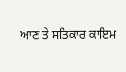ਆਣ ਤੇ ਸਤਿਕਾਰ ਕਾਇਮ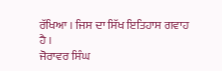ਰੱਖਿਆ । ਜਿਸ ਦਾ ਸਿੱਖ ਇਤਿਹਾਸ ਗਵਾਹ ਹੈ ।
ਜੋਰਾਵਰ ਸਿੰਘ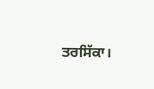ਤਰਸਿੱਕਾ।